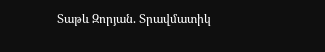Տաթև Զորյան. Տրավմատիկ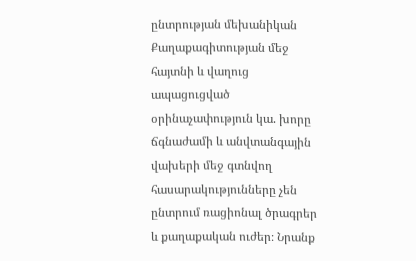ընտրության մեխանիկան
Քաղաքագիտության մեջ հայտնի և վաղուց ապացուցված օրինաչափություն կա. խորը ճգնաժամի և անվտանգային վախերի մեջ գտնվող հասարակությունները չեն ընտրում ռացիոնալ ծրագրեր և քաղաքական ուժեր։ Նրանք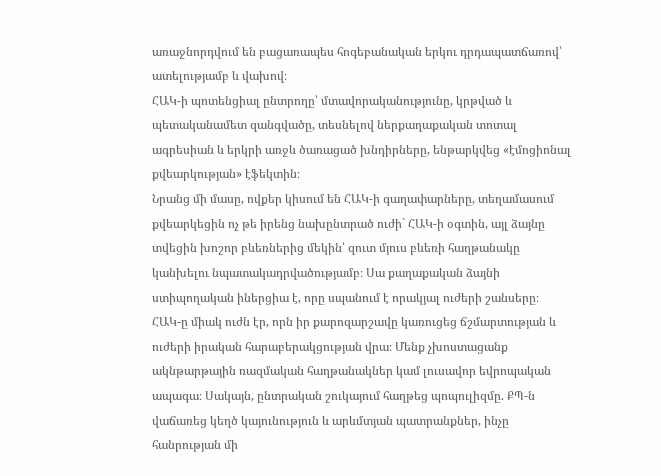առաջնորդվում են բացառապես հոգեբանական երկու դրդապատճառով՝ ատելությամբ և վախով։
ՀԱԿ-ի պոտենցիալ ընտրողը՝ մտավորականությունը, կրթված և պետականամետ զանգվածը, տեսնելով ներքաղաքական տոտալ ագրեսիան և երկրի առջև ծառացած խնդիրները, ենթարկվեց «էմոցիոնալ քվեարկության» էֆեկտին։
Նրանց մի մասը, ովքեր կիսում են ՀԱԿ-ի գաղափարները, տեղամասում քվեարկեցին ոչ թե իրենց նախընտրած ուժի` ՀԱԿ-ի օգտին, այլ ձայնը տվեցին խոշոր բևեռներից մեկին՝ զուտ մյուս բևեռի հաղթանակը կանխելու նպատակադրվածությամբ։ Սա քաղաքական ձայնի ստիպողական իներցիա է, որը սպանում է որակյալ ուժերի շանսերը։
ՀԱԿ-ը միակ ուժն էր, որն իր քարոզարշավը կառուցեց ճշմարտության և ուժերի իրական հարաբերակցության վրա։ Մենք չխոստացանք ակնթարթային ռազմական հաղթանակներ կամ լուսավոր եվրոպական ապագա։ Սակայն, ընտրական շուկայում հաղթեց պոպուլիզմը. ՔՊ-ն վաճառեց կեղծ կայունություն և արևմտյան պատրանքներ, ինչը հանրության մի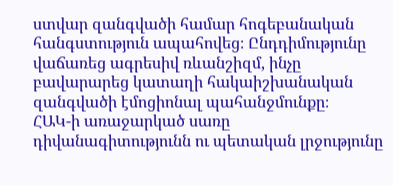ստվար զանգվածի համար հոգեբանական հանգստություն ապահովեց։ Ընդդիմությունը վաճառեց ագրեսիվ ռևանշիզմ, ինչը բավարարեց կատաղի հակաիշխանական զանգվածի էմոցիոնալ պահանջմունքը։
ՀԱԿ-ի առաջարկած սառը դիվանագիտությունն ու պետական լրջությունը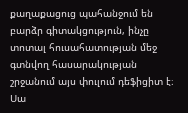քաղաքացուց պահանջում են բարձր գիտակցություն, ինչը տոտալ հուսահատության մեջ գտնվող հասարակության շրջանում այս փուլում դեֆիցիտ է։
Սա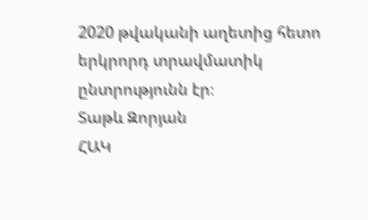2020 թվականի աղետից հետո երկրորդ տրավմատիկ ընտրությունն էր։
Տաթև Զորյան
ՀԱԿ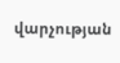վարչության